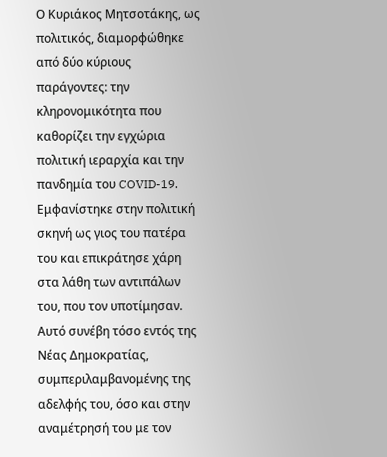Ο Κυριάκος Μητσοτάκης, ως πολιτικός, διαμορφώθηκε από δύο κύριους παράγοντες: την κληρονομικότητα που καθορίζει την εγχώρια πολιτική ιεραρχία και την πανδημία του COVID-19. Εμφανίστηκε στην πολιτική σκηνή ως γιος του πατέρα του και επικράτησε χάρη στα λάθη των αντιπάλων του, που τον υποτίμησαν. Αυτό συνέβη τόσο εντός της Νέας Δημοκρατίας, συμπεριλαμβανομένης της αδελφής του, όσο και στην αναμέτρησή του με τον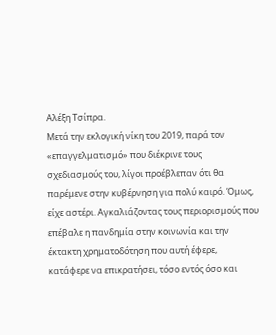Αλέξη Τσίπρα.
Μετά την εκλογική νίκη του 2019, παρά τον «επαγγελματισμό» που διέκρινε τους σχεδιασμούς του, λίγοι προέβλεπαν ότι θα παρέμενε στην κυβέρνηση για πολύ καιρό. Όμως, είχε αστέρι. Αγκαλιάζοντας τους περιορισμούς που επέβαλε η πανδημία στην κοινωνία και την έκτακτη χρηματοδότηση που αυτή έφερε, κατάφερε να επικρατήσει, τόσο εντός όσο και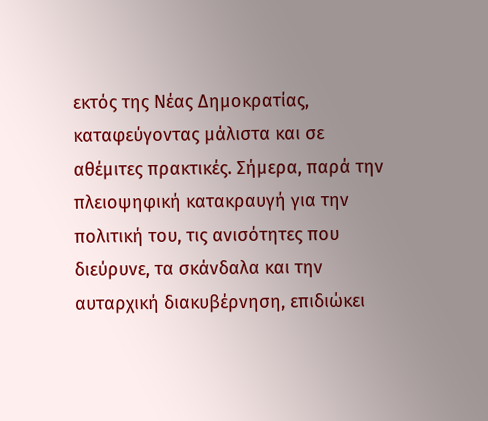εκτός της Νέας Δημοκρατίας, καταφεύγοντας μάλιστα και σε αθέμιτες πρακτικές. Σήμερα, παρά την πλειοψηφική κατακραυγή για την πολιτική του, τις ανισότητες που διεύρυνε, τα σκάνδαλα και την αυταρχική διακυβέρνηση, επιδιώκει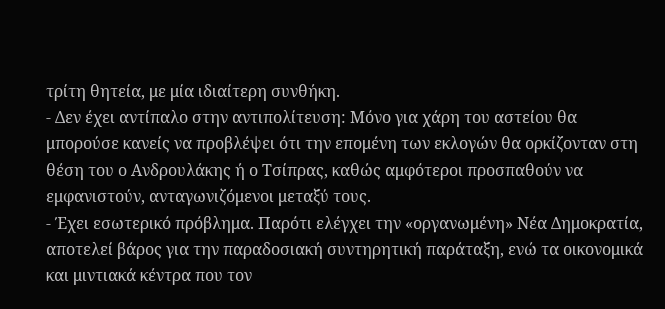τρίτη θητεία, με μία ιδιαίτερη συνθήκη.
- Δεν έχει αντίπαλο στην αντιπολίτευση: Μόνο για χάρη του αστείου θα μπορούσε κανείς να προβλέψει ότι την επομένη των εκλογών θα ορκίζονταν στη θέση του ο Ανδρουλάκης ή ο Τσίπρας, καθώς αμφότεροι προσπαθούν να εμφανιστούν, ανταγωνιζόμενοι μεταξύ τους.
- Έχει εσωτερικό πρόβλημα. Παρότι ελέγχει την «οργανωμένη» Νέα Δημοκρατία, αποτελεί βάρος για την παραδοσιακή συντηρητική παράταξη, ενώ τα οικονομικά και μιντιακά κέντρα που τον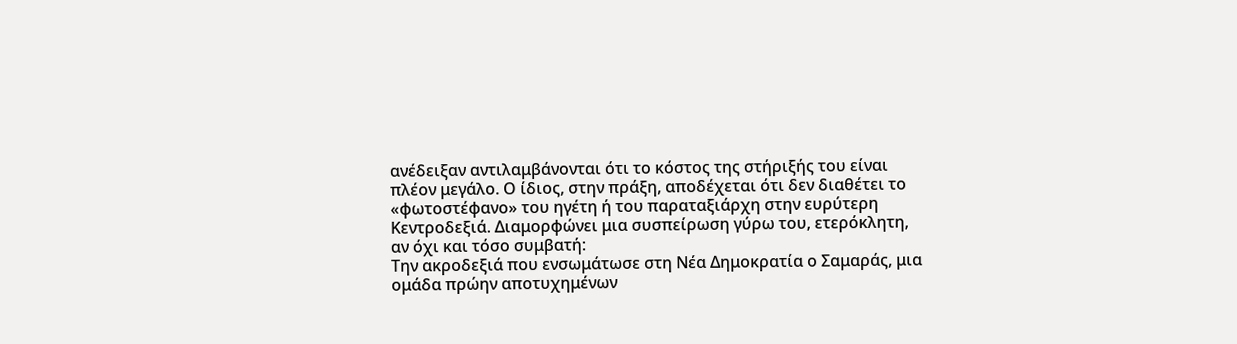ανέδειξαν αντιλαμβάνονται ότι το κόστος της στήριξής του είναι πλέον μεγάλο. Ο ίδιος, στην πράξη, αποδέχεται ότι δεν διαθέτει το «φωτοστέφανο» του ηγέτη ή του παραταξιάρχη στην ευρύτερη Κεντροδεξιά. Διαμορφώνει μια συσπείρωση γύρω του, ετερόκλητη, αν όχι και τόσο συμβατή:
Την ακροδεξιά που ενσωμάτωσε στη Νέα Δημοκρατία ο Σαμαράς, μια ομάδα πρώην αποτυχημένων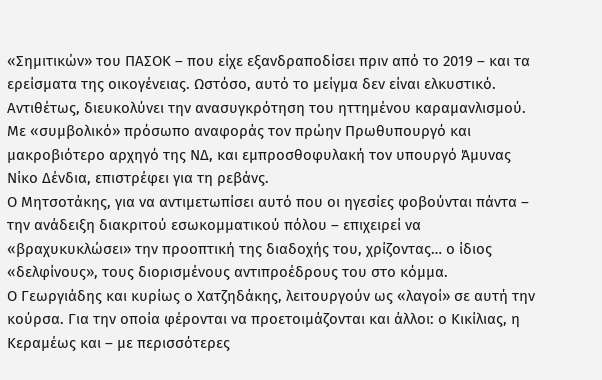«Σημιτικών» του ΠΑΣΟΚ – που είχε εξανδραποδίσει πριν από το 2019 – και τα ερείσματα της οικογένειας. Ωστόσο, αυτό το μείγμα δεν είναι ελκυστικό. Αντιθέτως, διευκολύνει την ανασυγκρότηση του ηττημένου καραμανλισμού. Με «συμβολικό» πρόσωπο αναφοράς τον πρώην Πρωθυπουργό και μακροβιότερο αρχηγό της ΝΔ, και εμπροσθοφυλακή τον υπουργό Άμυνας Νίκο Δένδια, επιστρέφει για τη ρεβάνς.
Ο Μητσοτάκης, για να αντιμετωπίσει αυτό που οι ηγεσίες φοβούνται πάντα – την ανάδειξη διακριτού εσωκομματικού πόλου – επιχειρεί να «βραχυκυκλώσει» την προοπτική της διαδοχής του, χρίζοντας… ο ίδιος «δελφίνους», τους διορισμένους αντιπροέδρους του στο κόμμα.
Ο Γεωργιάδης και κυρίως ο Χατζηδάκης, λειτουργούν ως «λαγοί» σε αυτή την κούρσα. Για την οποία φέρονται να προετοιμάζονται και άλλοι: ο Κικίλιας, η Κεραμέως και – με περισσότερες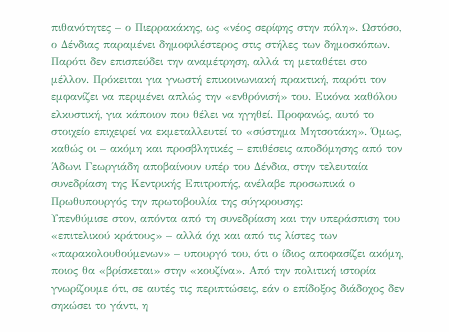πιθανότητες – ο Πιερρακάκης, ως «νέος σερίφης στην πόλη». Ωστόσο, ο Δένδιας παραμένει δημοφιλέστερος στις στήλες των δημοσκόπων. Παρότι δεν επισπεύδει την αναμέτρηση, αλλά τη μεταθέτει στο μέλλον. Πρόκειται για γνωστή επικοινωνιακή πρακτική, παρότι τον εμφανίζει να περιμένει απλώς την «ενθρόνισή» του. Εικόνα καθόλου ελκυστική, για κάποιον που θέλει να ηγηθεί. Προφανώς, αυτό το στοιχείο επιχειρεί να εκμεταλλευτεί το «σύστημα Μητσοτάκη». Όμως, καθώς οι – ακόμη και προσβλητικές – επιθέσεις αποδόμησης από τον Άδωνι Γεωργιάδη αποβαίνουν υπέρ του Δένδια, στην τελευταία συνεδρίαση της Κεντρικής Επιτροπής, ανέλαβε προσωπικά ο Πρωθυπουργός την πρωτοβουλία της σύγκρουσης:
Υπενθύμισε στον, απόντα από τη συνεδρίαση και την υπεράσπιση του «επιτελικού κράτους» – αλλά όχι και από τις λίστες των «παρακολουθούμενων» – υπουργό του, ότι ο ίδιος αποφασίζει ακόμη, ποιος θα «βρίσκεται» στην «κουζίνα». Από την πολιτική ιστορία γνωρίζουμε ότι, σε αυτές τις περιπτώσεις, εάν ο επίδοξος διάδοχος δεν σηκώσει το γάντι, η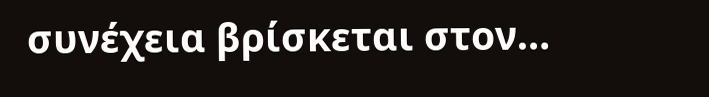συνέχεια βρίσκεται στον…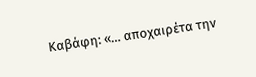Καβάφη: «… αποχαιρέτα την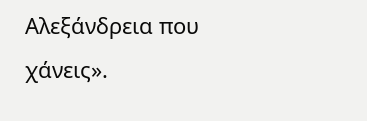Αλεξάνδρεια που χάνεις».